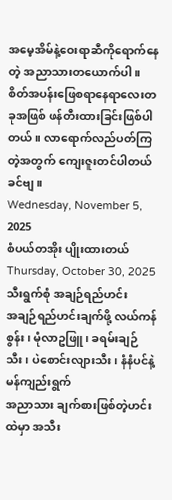အမေ့အိမ်နဲ့ဝေးရာဆီကိုရောက်နေတဲ့ အညာသားတယောက်ပါ။ စိတ်အပန်းဖြေစရာနေရာလေးတခုအဖြစ် ဖန်တီးထားခြင်းဖြစ်ပါတယ်။ လာရောက်လည်ပတ်ကြတဲ့အတွက် ကျေးဇူးတင်ပါတယ်ခင်ဗျ။
Wednesday, November 5, 2025
စံပယ်တအိုး ပျိုးထားတယ်
Thursday, October 30, 2025
သီးရွက်စုံ အချဉ်ရည်ဟင်း
အချဉ်ရည်ဟင်းချက်ဖို့ လယ်ကန်စွန်း၊ မုံလာဥဖြူ၊ ခရမ်းချဉ်သီး၊ ပဲစောင်းလျားသီး၊ နံနံပင်နဲ့ မန်ကျည်းရွက်
အညာသား ချက်စားဖြစ်တဲ့ဟင်းထဲမှာ အသီး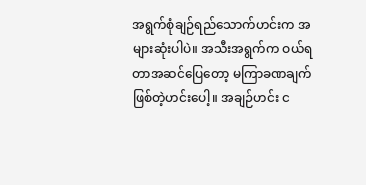အရွက်စုံချဉ်ရည်သောက်ဟင်းက အများဆုံးပါပဲ။ အသီးအရွက်က ဝယ်ရတာအဆင်ပြေတော့ မကြာခဏချက်ဖြစ်တဲ့ဟင်းပေါ့။ အချဉ်ဟင်း င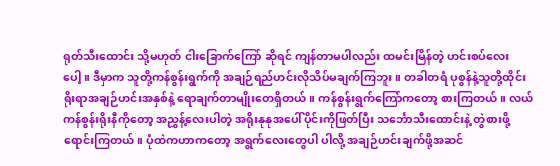ရုတ်သီးထောင်း သို့မဟုတ် ငါးခြောက်ကြော် ဆိုရင် ကျန်တာမပါလည်း ထမင်းမြိန်တဲ့ ဟင်းစပ်လေးပေါ့။ ဒီမှာက သူတို့ကန်စွန်းရွက်ကို အချဉ်ရည်ဟင်းလိုသိပ်မချက်ကြဘူး။ တခါတရံ ပုစွန်နဲ့သူတို့ထိုင်းရိုးရာအချဉ်ဟင်းအနှစ်နဲ့ ရောချက်တာမျိုးတေရှိတယ်။ ကန်စွန်းရွက်ကြော်ကတော့ စားကြတယ်။ လယ်ကန်စွန်းရိုးနီကိုတော့ အညွှန့်လေးပါတဲ့ အရိုးနုနုအပေါ်ပိုင်းကိုဖြတ်ပြီး သင်္ဘောသီးထောင်းနဲ့ တွဲစားဖို့ ရောင်းကြတယ်။ ပုံထဲကဟာကတော့ အရွက်လေးတွေပါ ပါလို့ အချဉ်ဟင်းချက်ဖို့အဆင်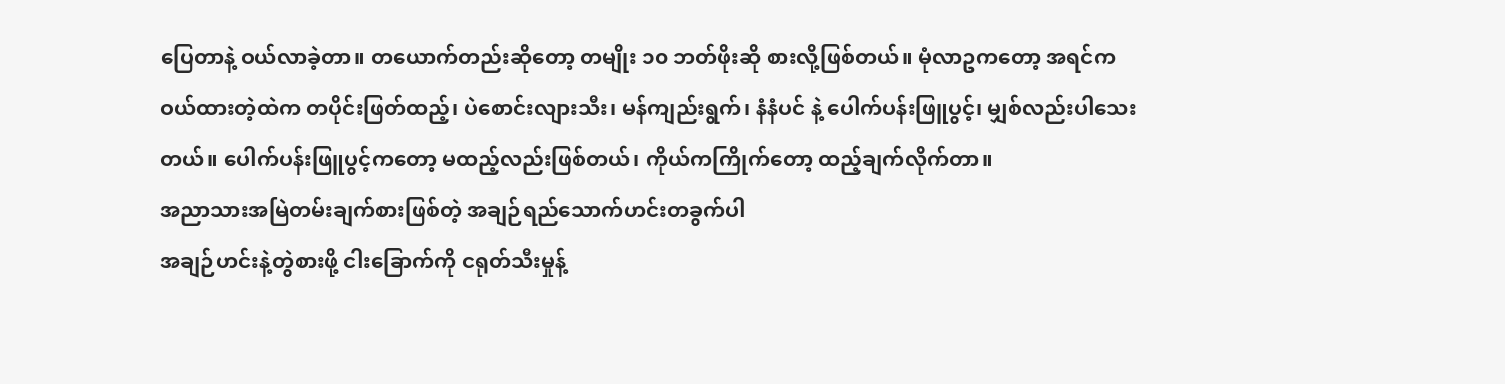ပြေတာနဲ့ ဝယ်လာခဲ့တာ။ တယောက်တည်းဆိုတော့ တမျိုး ၁၀ ဘတ်ဖိုးဆို စားလို့ဖြစ်တယ်။ မုံလာဥကတော့ အရင်ကဝယ်ထားတဲ့ထဲက တပိုင်းဖြတ်ထည့်၊ ပဲစောင်းလျားသီး၊ မန်ကျည်းရွက်၊ နံနံပင် နဲ့ ပေါက်ပန်းဖြူပွင့်၊ မျှစ်လည်းပါသေးတယ်။ ပေါက်ပန်းဖြူပွင့်ကတော့ မထည့်လည်းဖြစ်တယ်၊ ကိုယ်ကကြိုက်တော့ ထည့်ချက်လိုက်တာ။
အညာသားအမြဲတမ်းချက်စားဖြစ်တဲ့ အချဉ်ရည်သောက်ဟင်းတခွက်ပါ
အချဉ်ဟင်းနဲ့တွဲစားဖို့ ငါးခြောက်ကို ငရုတ်သီးမှုန့်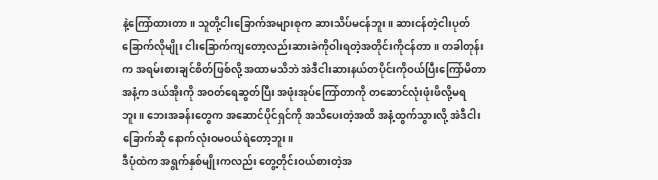နဲ့ကြော်ထားတာ။ သူတို့ငါးခြောက်အများစုက ဆားသိပ်မငန်ဘူး။ ဆားငန်တဲ့ငါးပုတ်ခြောက်လိုမျိုး ငါးခြောက်ကျတော့လည်းဆားခဲကိုဝါးရတဲ့အတိုင်းကိုငန်တာ။ တခါတုန်းက အရမ်းစားချင်စိတ်ဖြစ်လို့ အထာမသိဘဲ အဲဒီငါးဆားနယ်တပိုင်းကိုဝယ်ပြီးကြော်မိတာ အနံ့က ဒယ်အိုးကို အဝတ်ရေဆွတ်ပြီး အဖုံးအုပ်ကြော်တာကို တဆောင်လုံးဖုံးဖိလို့မရဘူး။ ဘေးအခန်းတွေက အဆောင်ပိုင်ရှင်ကို အသိပေးတဲ့အထိ အနံ့ထွက်သွားလို့ အဲဒီငါးခြောက်ဆို နောက်လုံးဝမဝယ်ရဲတော့ဘူး။
ဒီပုံထဲက အရွက်နှစ်မျိုးကလည်း တွေ့တိုင်းဝယ်စားတဲ့အ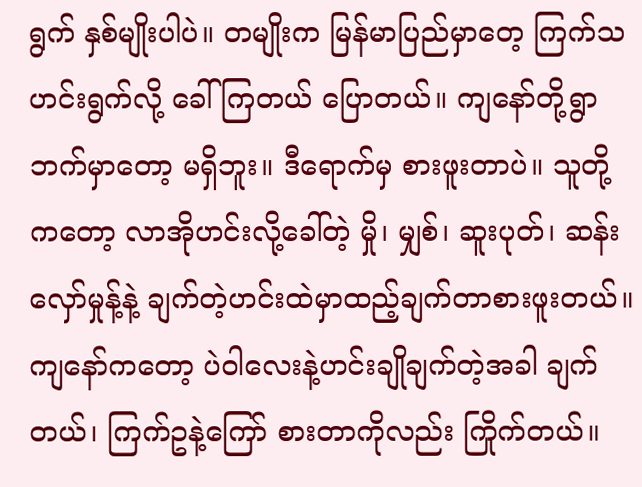ရွက် နှစ်မျိုးပါပဲ။ တမျိုးက မြန်မာပြည်မှာတေ့ ကြက်သဟင်းရွက်လို့ ခေါ်ကြတယ် ပြောတယ်။ ကျနော်တို့ရွာဘက်မှာတော့ မရှိဘူး။ ဒီရောက်မှ စားဖူးတာပဲ။ သူတို့ကတော့ လာအိုဟင်းလို့ခေါ်တဲ့ မှို၊ မျှစ်၊ ဆူးပုတ်၊ ဆန်းလှော်မှုန့်နဲ့ ချက်တဲ့ဟင်းထဲမှာထည့်ချက်တာစားဖူးတယ်။ ကျနော်ကတော့ ပဲဝါလေးနဲ့ဟင်းချိုချက်တဲ့အခါ ချက်တယ်၊ ကြက်ဥနဲ့ကြော် စားတာကိုလည်း ကြိုက်တယ်။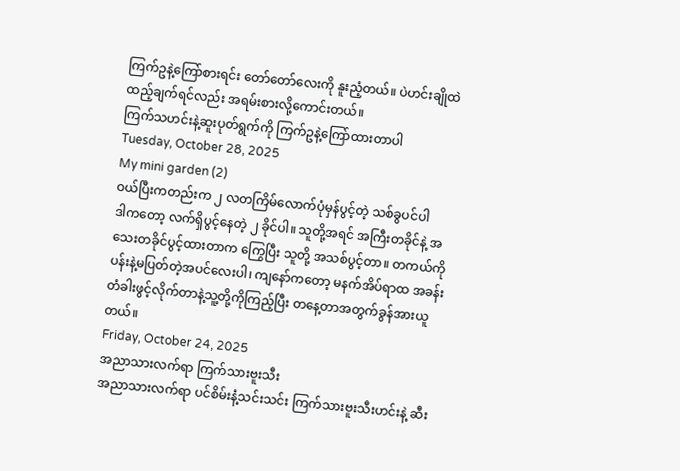ကြက်ဥနဲ့ကြော်စားရင်း တော်တော်လေးကို နူးညံ့တယ်။ ပဲဟင်းချိုထဲထည့်ချက်ရင်လည်း အရမ်းစားလို့ကောင်းတယ်။
ကြက်သဟင်းနဲ့ဆူးပုတ်ရွက်ကို ကြက်ဥနဲ့ကြော်ထားတာပါ
Tuesday, October 28, 2025
My mini garden (2)
ဝယ်ပြီးကတည်းက ၂ လတကြိမ်လောက်ပုံမှန်ပွင့်တဲ့ သစ်ခွပင်ပါ
ဒါကတော့ လက်ရှိပွင့်နေတဲ့ ၂ ခိုင်ပါ။ သူတို့အရင် အကြီးတခိုင်နဲ့ အသေးတခိုင်ပွင့်ထားတာက ကြွေပြီး သူတို့ အသစ်ပွင့်တာ။ တကယ်ကို ပန်းနဲ့မပြတ်တဲ့အပင်လေးပါ၊ ကျနော်ကတော့ မနက်အိပ်ရာထ အခန်းတံခါးဖွင့်လိုက်တာနဲ့သူ့တို့ကိုကြည့်ပြီး တနေ့တာအတွက်ခွန်အားယူတယ်။
Friday, October 24, 2025
အညာသားလက်ရာ ကြက်သားဗူးသီး
အညာသားလက်ရာ ပင်စိမ်းနံ့သင်းသင်း ကြက်သားဗူးသီးဟင်းနဲ့ ဆီး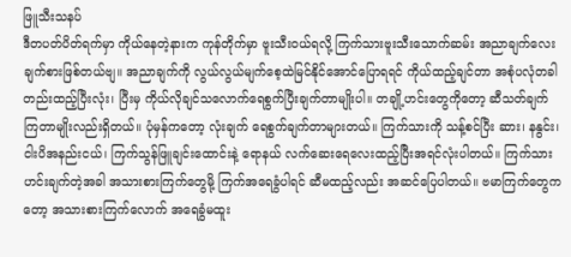ဖြူသီးသနပ်
ဒီတပတ်ပိတ်ရက်မှာ ကိုယ်နေတဲ့နားက ကုန်တိုက်မှာ ဗူးသီးဝယ်ရလို့ ကြက်သားဗူးသီးသောက်ဆမ်း အညာချက်လေး ချက်စားဖြစ်တယ်ဗျ။ အညာချက်ကို လွယ်လွယ်မျက်စေ့ထဲမြင်နိုင်အောင်ပြောရရင် ကိုယ်ထည့်ချင်တာ အစုံပလုံတခါတည်းထည့်ပြီးလုံး၊ ပြီးမှ ကိုယ်လိုချင်သလောက်ရေစွက်ပြီးချက်တာမျိုးပါ။ တချို့ဟင်းတွေကိုတော့ ဆီသတ်ချက်ကြတာမျိုးလည်းရှိတယ်။ ပုံမှန်ကတော့ လုံးချက် ရေစွက်ချက်တာများတယ်။ ကြက်သားကို သန့်စင်ပြီး ဆား၊ နနွင်း၊ ငါးပိအနည်းငယ်၊ ကြက်သွန်ဖြူချင်းထောင်းနဲ့ ရောနယ် လက်ဆေးရေလေးထည့်ပြီးအရင်လုံးပါတယ်။ ကြက်သားဟင်းချက်တဲ့အခါ အသားစားကြက်တွေမို့ ကြက်အရေခွံပါရင် ဆီမထည့်လည်း အဆင်ပြေပါတယ်။ ဗမာကြက်တွေကတော့ အသားစားကြက်လောက် အရေခွံမထူး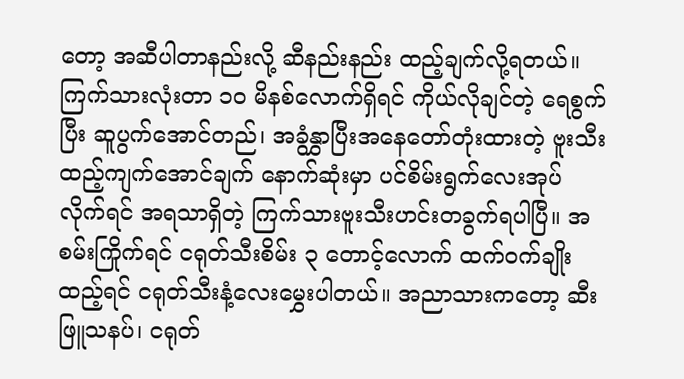တော့ အဆီပါတာနည်းလို့ ဆီနည်းနည်း ထည့်ချက်လို့ရတယ်။ ကြက်သားလုံးတာ ၁၀ မိနစ်လောက်ရှိရင် ကိုယ်လိုချင်တဲ့ ရေစွက်ပြီး ဆူပွက်အောင်တည်၊ အခွံနွှာပြီးအနေတော်တုံးထားတဲ့ ဗူးသီးထည့်ကျက်အောင်ချက် နောက်ဆုံးမှာ ပင်စိမ်းရွက်လေးအုပ်လိုက်ရင် အရသာရှိတဲ့ ကြက်သားဗူးသီးဟင်းတခွက်ရပါပြီ။ အစမ်းကြိုက်ရင် ငရုတ်သီးစိမ်း ၃ တောင့်လောက် ထက်ဝက်ချိုးထည့်ရင် ငရုတ်သီးနံ့လေးမွှေးပါတယ်။ အညာသားကတော့ ဆီးဖြူသနပ်၊ ငရုတ်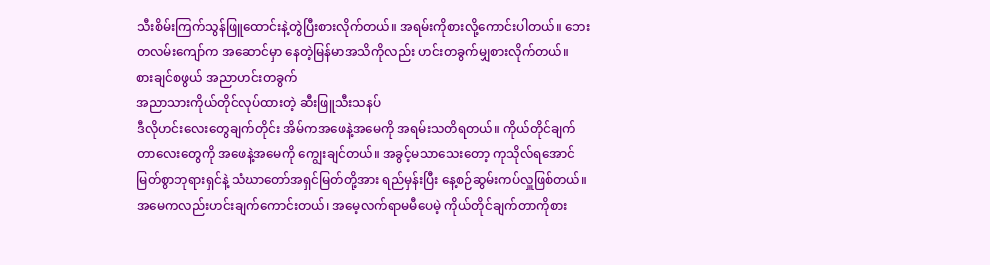သီးစိမ်းကြက်သွန်ဖြူထောင်းနဲ့တွဲပြီးစားလိုက်တယ်။ အရမ်းကိုစားလို့ကောင်းပါတယ်။ ဘေးတလမ်းကျော်က အဆောင်မှာ နေတဲ့မြန်မာအသိကိုလည်း ဟင်းတခွက်မျှစားလိုက်တယ်။
စားချင်စဖွယ် အညာဟင်းတခွက်
အညာသားကိုယ်တိုင်လုပ်ထားတဲ့ ဆီးဖြူသီးသနပ်
ဒီလိုဟင်းလေးတွေချက်တိုင်း အိမ်ကအဖေနဲ့အမေကို အရမ်းသတိရတယ်။ ကိုယ်တိုင်ချက်တာလေးတွေကို အဖေနဲ့အမေကို ကျွေးချင်တယ်။ အခွင့်မသာသေးတော့ ကုသိုလ်ရအောင် မြတ်စွာဘုရားရှင်နဲ့ သံဃာတော်အရှင်မြတ်တို့အား ရည်မှန်းပြီး နေ့စဉ်ဆွမ်းကပ်လှူဖြစ်တယ်။ အမေကလည်းဟင်းချက်ကောင်းတယ်၊ အမေ့လက်ရာမမီပေမဲ့ ကိုယ်တိုင်ချက်တာကိုစား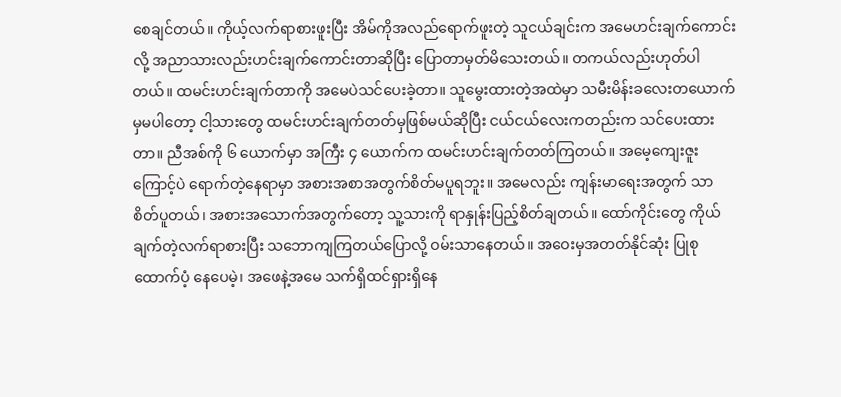စေချင်တယ်။ ကိုယ့်လက်ရာစားဖူးပြီး အိမ်ကိုအလည်ရောက်ဖူးတဲ့ သူငယ်ချင်းက အမေဟင်းချက်ကောင်းလို့ အညာသားလည်းဟင်းချက်ကောင်းတာဆိုပြီး ပြောတာမှတ်မိသေးတယ်။ တကယ်လည်းဟုတ်ပါတယ်။ ထမင်းဟင်းချက်တာကို အမေပဲသင်ပေးခဲ့တာ။ သူမွေးထားတဲ့အထဲမှာ သမီးမိန်းခလေးတယောက်မှမပါတော့ ငါ့သားတွေ ထမင်းဟင်းချက်တတ်မှဖြစ်မယ်ဆိုပြီး ငယ်ငယ်လေးကတည်းက သင်ပေးထားတာ။ ညီအစ်ကို ၆ ယောက်မှာ အကြီး ၄ ယောက်က ထမင်းဟင်းချက်တတ်ကြတယ်။ အမေ့ကျေးဇူးကြောင့်ပဲ ရောက်တဲ့နေရာမှာ အစားအစာအတွက်စိတ်မပူရဘူး။ အမေလည်း ကျန်းမာရေးအတွက် သာစိတ်ပူတယ်၊ အစားအသောက်အတွက်တော့ သူ့သားကို ရာနှုန်းပြည့်စိတ်ချတယ်။ ထော်ကိုင်းတွေ ကိုယ်ချက်တဲ့လက်ရာစားပြီး သဘောကျကြတယ်ပြောလို့ ဝမ်းသာနေတယ်။ အဝေးမှအတတ်နိုင်ဆုံး ပြုစုထောက်ပံ့ နေပေမဲ့၊ အဖေနဲ့အမေ သက်ရှိထင်ရှားရှိနေ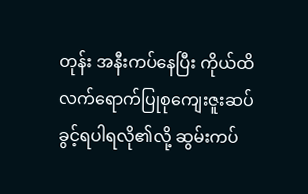တုန်း အနီးကပ်နေပြီး ကိုယ်ထိလက်ရောက်ပြုစုကျေးဇူးဆပ်ခွင့်ရပါရလို၏လို့ ဆွမ်းကပ်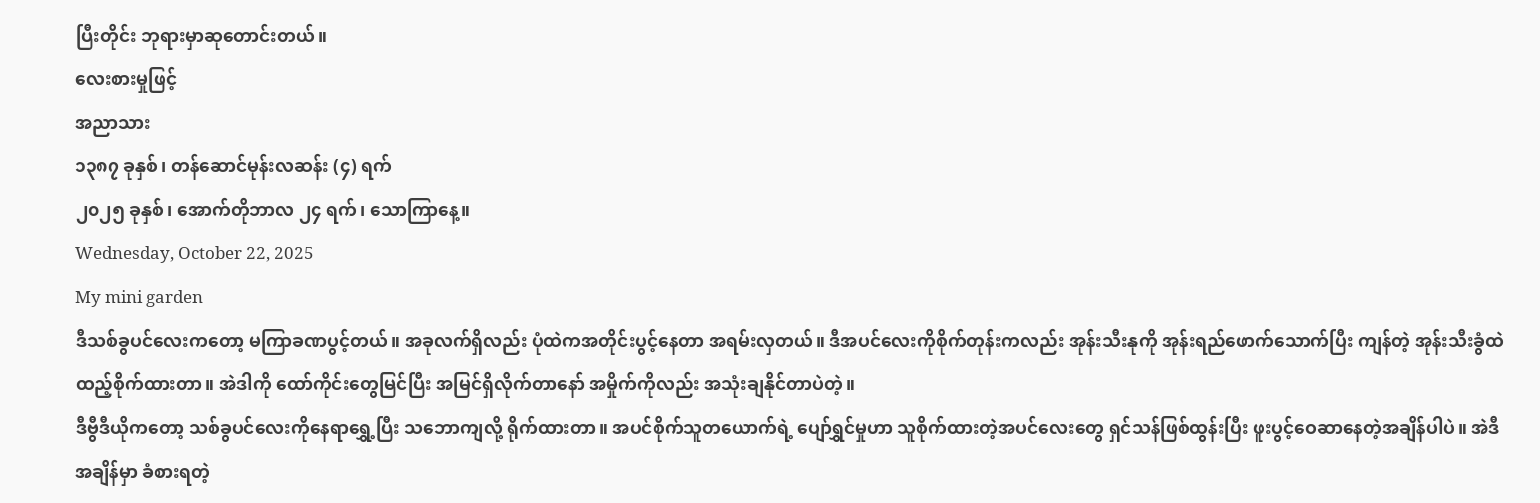ပြီးတိုင်း ဘုရားမှာဆုတောင်းတယ်။
လေးစားမှုဖြင့်
အညာသား
၁၃၈၇ ခုနှစ်၊ တန်ဆောင်မုန်းလဆန်း (၄) ရက်
၂၀၂၅ ခုနှစ်၊ အောက်တိုဘာလ ၂၄ ရက်၊ သောကြာနေ့။
Wednesday, October 22, 2025
My mini garden
ဒီသစ်ခွပင်လေးကတော့ မကြာခဏပွင့်တယ်။ အခုလက်ရှိလည်း ပုံထဲကအတိုင်းပွင့်နေတာ အရမ်းလှတယ်။ ဒီအပင်လေးကိုစိုက်တုန်းကလည်း အုန်းသီးနုကို အုန်းရည်ဖောက်သောက်ပြီး ကျန်တဲ့ အုန်းသီးခွံထဲ ထည့်စိုက်ထားတာ။ အဲဒါကို ထော်ကိုင်းတွေမြင်ပြီး အမြင်ရှိလိုက်တာနော် အမှိုက်ကိုလည်း အသုံးချနိုင်တာပဲတဲ့။
ဒီဗွီဒီယိုကတော့ သစ်ခွပင်လေးကိုနေရာရွှေ့ပြီး သဘောကျလို့ ရိုက်ထားတာ။ အပင်စိုက်သူတယောက်ရဲ့ ပျော်ရွှင်မှုဟာ သူစိုက်ထားတဲ့အပင်လေးတွေ ရှင်သန်ဖြစ်ထွန်းပြီး ဖူးပွင့်ဝေဆာနေတဲ့အချိန်ပါပဲ။ အဲဒီအချိန်မှာ ခံစားရတဲ့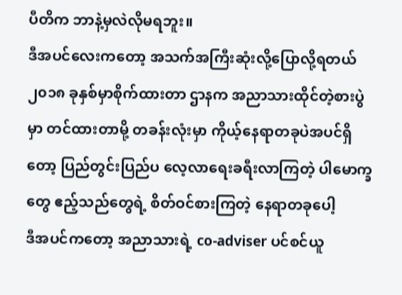ပီတိက ဘာနဲ့မှလဲလိုမရဘူး။
ဒီအပင်လေးကတော့ အသက်အကြီးဆုံးလို့ပြောလို့ရတယ် ၂၀၁၈ ခုနှစ်မှာစိုက်ထားတာ ဌာနက အညာသားထိုင်တဲ့စားပွဲမှာ တင်ထားတာမို့ တခန်းလုံးမှာ ကိုယ့်နေရာတခုပဲအပင်ရှိတော့ ပြည်တွင်းပြည်ပ လေ့လာရေးခရီးလာကြတဲ့ ပါမောက္ခတွေ ဧည့်သည်တွေရဲ့ စိတ်ဝင်စားကြတဲ့ နေရာတခုပေါ့
ဒီအပင်ကတော့ အညာသားရဲ့ co-adviser ပင်စင်ယူ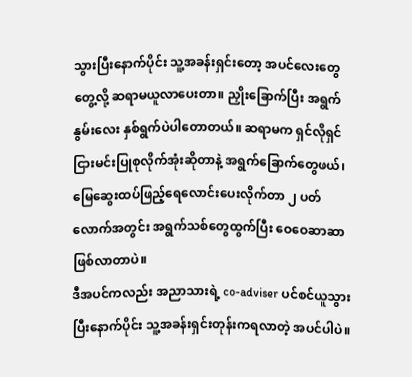သွားပြီးနောက်ပိုင်း သူ့အခန်းရှင်းတော့ အပင်လေးတွေ တွေ့လို့ ဆရာမယူလာပေးတာ။ ညှိုးခြောက်ပြီး အရွက်နွမ်းလေး နှစ်ရွက်ပဲပါတောတယ်။ ဆရာမက ရှင်လိုရှင်ငြားမင်းပြုစုလိုက်အုံးဆိုတာနဲ့ အရွက်ခြောက်တွေဖယ်၊ မြေဆွေးထပ်ဖြည့်ရေလောင်းပေးလိုက်တာ ၂ ပတ်လောက်အတွင်း အရွက်သစ်တွေထွက်ပြီး ဝေဝေဆာဆာဖြစ်လာတာပဲ။
ဒီအပင်ကလည်း အညာသားရဲ့ co-adviser ပင်စင်ယူသွားပြီးနောက်ပိုင်း သူ့အခန်းရှင်းတုန်းကရလာတဲ့ အပင်ပါပဲ။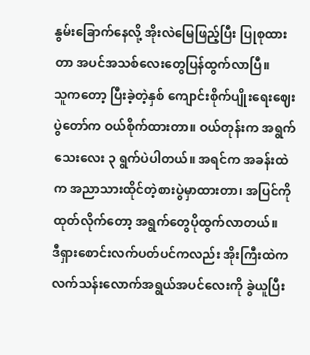နွမ်းခြောက်နေလို့ အိုးလဲမြေဖြည့်ပြီး ပြုစုထားတာ အပင်အသစ်လေးတွေပြန်ထွက်လာပြီ။
သူကတော့ ပြီးခဲ့တဲ့နှစ် ကျောင်းစိုက်ပျိုးရေးဈေးပွဲတော်က ဝယ်စိုက်ထားတာ။ ဝယ်တုန်းက အရွက်သေးလေး ၃ ရွက်ပဲပါတယ်။ အရင်က အခန်းထဲက အညာသားထိုင်တဲ့စားပွဲမှာထားတာ၊ အပြင်ကိုထုတ်လိုက်တော့ အရွက်တွေပိုထွက်လာတယ်။
ဒီရှားစောင်းလက်ပတ်ပင်ကလည်း အိုးကြီးထဲက လက်သန်းလောက်အရွယ်အပင်လေးကို ခွဲယူပြီး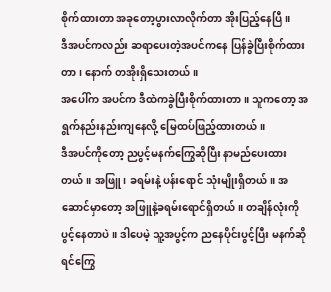စိုက်ထားတာ အခုတော့ပွားလာလိုက်တာ အိုးပြည့်နေပြီ။
ဒီအပင်ကလည်း ဆရာပေးတဲ့အပင်ကနေ ပြန်ခွဲပြီးစိုက်ထားတာ၊ နောက် တအိုးရှိသေးတယ်။
အပေါ်က အပင်က ဒီထဲကခွဲပြီးစိုက်ထားတာ။ သူကတော့ အရွက်နည်းနည်းကျနေလို့ မြေထပ်ဖြည့်ထားတယ်။
ဒီအပင်ကိုတော့ ညပွင့်မနက်ကြွေဆိုပြီး နာမည်ပေးထားတယ်။ အဖြူ၊ ခရမ်းနဲ့ ပန်းရောင် သုံးမျိုးရှိတယ်။ အဆောင်မှာတော့ အဖြူနဲ့ခရမ်းရောင်ရှိတယ်။ တချိန်လုံးကိုပွင့်နေတာပဲ။ ဒါပေမဲ့ သူ့အပွင့်က ညနေပိုင်းပွင့်ပြီး မနက်ဆိုရင်ကြွေ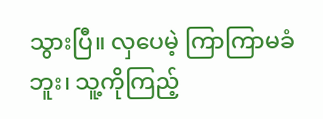သွားပြီ။ လှပေမဲ့ ကြာကြာမခံဘူး၊ သူ့ကိုကြည့်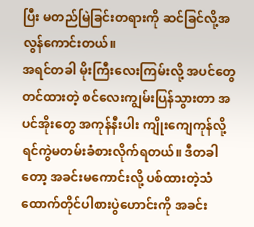ပြီး မတည်မြဲခြင်းတရားကို ဆင်ခြင်လို့အလွန်ကောင်းတယ်။
အရင်တခါ မိုးကြီးလေးကြမ်းလို့ အပင်တွေတင်ထားတဲ့ စင်လေးကျွမ်းပြန်သွားတာ အပင်အိုးတွေ အကုန်နီးပါး ကျိုးကျေကုန်လို့ ရင်ကွဲမတမ်းခံစားလိုက်ရတယ်။ ဒီတခါတော့ အခင်းမကောင်းလို့ ပစ်ထားတဲ့သံထောက်တိုင်ပါစားပွဲဟောင်းကို အခင်း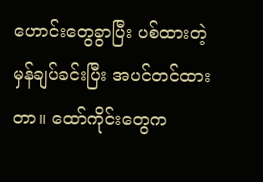ဟောင်းတွေခွာပြီး ပစ်ထားတဲ့မှန်ချပ်ခင်းပြီး အပင်တင်ထားတာ။ ထော်ကိုင်းတွေက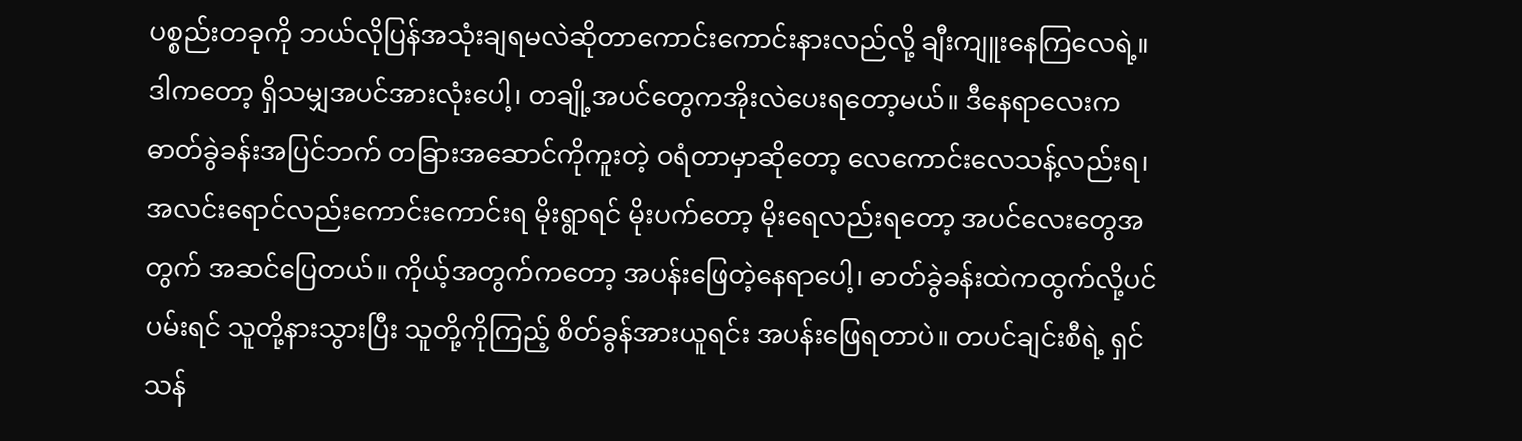ပစ္စည်းတခုကို ဘယ်လိုပြန်အသုံးချရမလဲဆိုတာကောင်းကောင်းနားလည်လို့ ချီးကျူးနေကြလေရဲ့။
ဒါကတော့ ရှိသမျှအပင်အားလုံးပေါ့၊ တချို့အပင်တွေကအိုးလဲပေးရတော့မယ်။ ဒီနေရာလေးက ဓာတ်ခွဲခန်းအပြင်ဘက် တခြားအဆောင်ကိုကူးတဲ့ ဝရံတာမှာဆိုတော့ လေကောင်းလေသန့်လည်းရ၊ အလင်းရောင်လည်းကောင်းကောင်းရ မိုးရွာရင် မိုးပက်တော့ မိုးရေလည်းရတော့ အပင်လေးတွေအတွက် အဆင်ပြေတယ်။ ကိုယ့်အတွက်ကတော့ အပန်းဖြေတဲ့နေရာပေါ့၊ ဓာတ်ခွဲခန်းထဲကထွက်လို့ပင်ပမ်းရင် သူတို့နားသွားပြီး သူတို့ကိုကြည့် စိတ်ခွန်အားယူရင်း အပန်းဖြေရတာပဲ။ တပင်ချင်းစီရဲ့ ရှင်သန်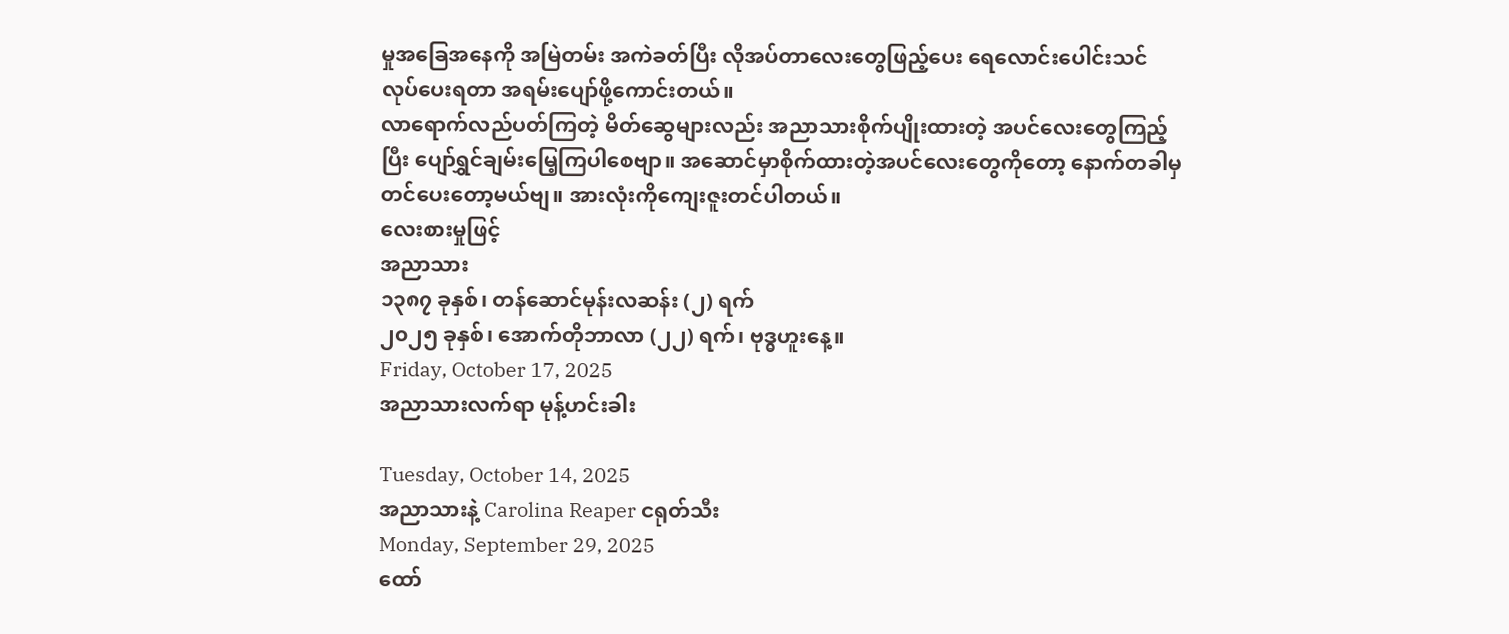မှုအခြေအနေကို အမြဲတမ်း အကဲခတ်ပြီး လိုအပ်တာလေးတွေဖြည့်ပေး ရေလောင်းပေါင်းသင်လုပ်ပေးရတာ အရမ်းပျော်ဖို့ကောင်းတယ်။
လာရောက်လည်ပတ်ကြတဲ့ မိတ်ဆွေများလည်း အညာသားစိုက်ပျိုးထားတဲ့ အပင်လေးတွေကြည့်ပြီး ပျော်ရွှင်ချမ်းမြေ့ကြပါစေဗျာ။ အဆောင်မှာစိုက်ထားတဲ့အပင်လေးတွေကိုတော့ နောက်တခါမှတင်ပေးတော့မယ်ဗျ။ အားလုံးကိုကျေးဇူးတင်ပါတယ်။
လေးစားမှုဖြင့်
အညာသား
၁၃၈၇ ခုနှစ်၊ တန်ဆောင်မုန်းလဆန်း (၂) ရက်
၂၀၂၅ ခုနှစ်၊ အောက်တိုဘာလာ (၂၂) ရက်၊ ဗုဒ္ဓဟူးနေ့။
Friday, October 17, 2025
အညာသားလက်ရာ မုန့်ဟင်းခါး

Tuesday, October 14, 2025
အညာသားနဲ့ Carolina Reaper ငရုတ်သီး
Monday, September 29, 2025
ထော်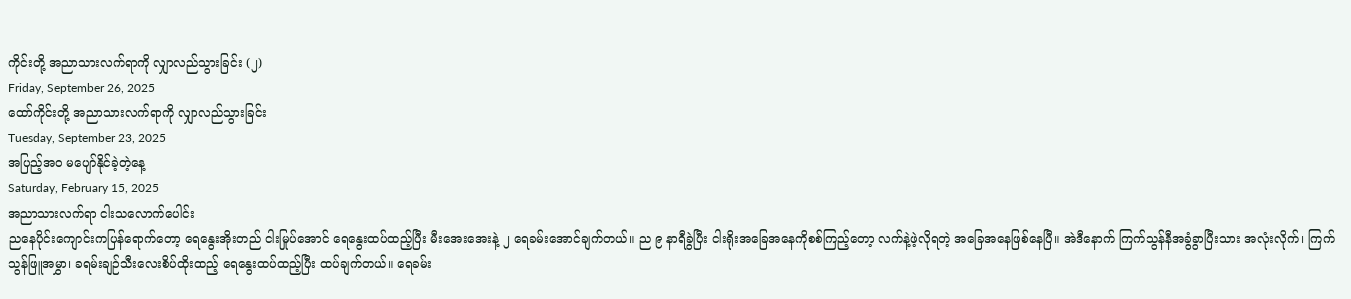ကိုင်းတို့ အညာသားလက်ရာကို လျှာလည်သွားခြင်း (၂)
Friday, September 26, 2025
ထော်ကိုင်းတို့ အညာသားလက်ရာကို လျှာလည်သွားခြင်း
Tuesday, September 23, 2025
အပြည့်အဝ မပျော်နိုင်ခဲ့တဲ့နေ့
Saturday, February 15, 2025
အညာသားလက်ရာ ငါးသလောက်ပေါင်း
ညနေပိုင်းကျောင်းကပြန်ရောက်တော့ ရေနွေးအိုးတည် ငါးမြုပ်အောင် ရေနွေးထပ်ထည့်ပြီး မီးအေးအေးနဲ့ ၂ ရေခမ်းအောင်ချက်တယ်။ ည ၉ နာရီခွဲပြီး ငါးရိုးအခြေအနေကိုစစ်ကြည့်တော့ လက်နဲ့ဖဲ့လိုရတဲ့ အခြေအနေဖြစ်နေပြီ။ အဲဒီနောက် ကြက်သွန်နီအခွံခွာပြီးသား အလုံးလိုက်၊ ကြက်သွန်ဖြူအမွှာ၊ ခရမ်းချဉ်သီးလေးစိပ်ထိုးထည့် ရေနွေးထပ်ထည့်ပြီး ထပ်ချက်တယ်။ ရေခမ်း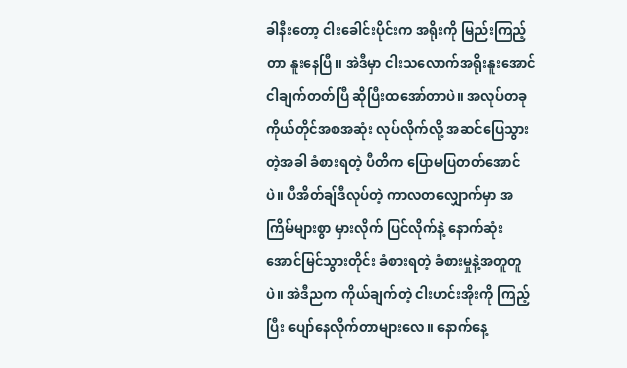ခါနီးတော့ ငါးခေါင်းပိုင်းက အရိုးကို မြည်းကြည့်တာ နူးနေပြီ။ အဲဒီမှာ ငါးသလောက်အရိုးနူးအောင် ငါချက်တတ်ပြီ ဆိုပြီးထအော်တာပဲ။ အလုပ်တခု ကိုယ်တိုင်အစအဆုံး လုပ်လိုက်လို့ အဆင်ပြေသွားတဲ့အခါ ခံစားရတဲ့ ပီတိက ပြောမပြတတ်အောင်ပဲ။ ပီအိတ်ချ်ဒီလုပ်တဲ့ ကာလတလျှောက်မှာ အကြိမ်များစွာ မှားလိုက် ပြင်လိုက်နဲ့ နောက်ဆုံးအောင်မြင်သွားတိုင်း ခံစားရတဲ့ ခံစားမှုနဲ့အတူတူပဲ။ အဲဒီညက ကိုယ်ချက်တဲ့ ငါးဟင်းအိုးကို ကြည့်ပြီး ပျော်နေလိုက်တာများလေ။ နောက်နေ့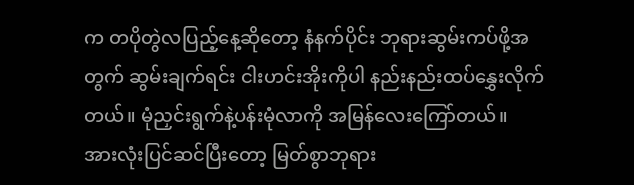က တပိုတွဲလပြည့်နေ့ဆိုတော့ နံနက်ပိုင်း ဘုရားဆွမ်းကပ်ဖို့အတွက် ဆွမ်းချက်ရင်း ငါးဟင်းအိုးကိုပါ နည်းနည်းထပ်နွှေးလိုက်တယ်။ မုံညှင်းရွက်နဲ့ပန်းမုံလာကို အမြန်လေးကြော်တယ်။ အားလုံးပြင်ဆင်ပြီးတော့ မြတ်စွာဘုရား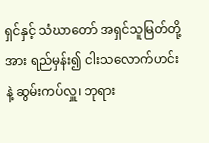ရှင်နှင့် သံဃာတော် အရှင်သူမြတ်တို့အား ရည်မှန်း၍ ငါးသလောက်ဟင်းနဲ့ ဆွမ်းကပ်လှူ၊ ဘုရား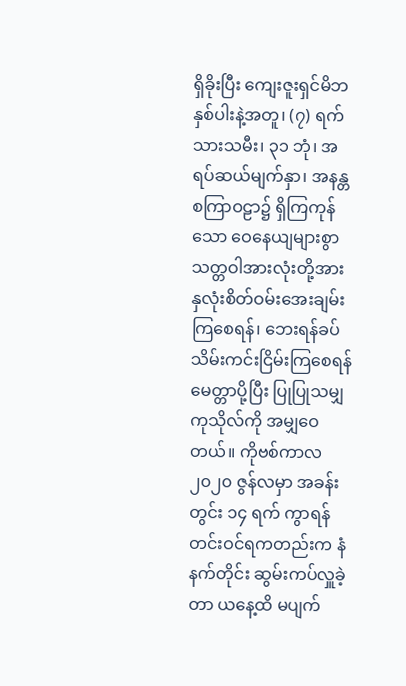ရှိခိုးပြီး ကျေးဇူးရှင်မိဘနှစ်ပါးနဲ့အတူ၊ (၇) ရက်သားသမီး၊ ၃၁ ဘုံ၊ အရပ်ဆယ်မျက်နှာ၊ အနန္တစကြာဝဠာ၌ ရှိကြကုန်သော ဝေနေယျများစွာ သတ္တဝါအားလုံးတို့အား နှလုံးစိတ်ဝမ်းအေးချမ်းကြစေရန်၊ ဘေးရန်ခပ်သိမ်းကင်းငြိမ်းကြစေရန် မေတ္တာပို့ပြီး ပြုပြုသမျှကုသိုလ်ကို အမျှဝေတယ်။ ကိုဗစ်ကာလ ၂၀၂၀ ဇွန်လမှာ အခန်းတွင်း ၁၄ ရက် ကွာရန်တင်းဝင်ရကတည်းက နံနက်တိုင်း ဆွမ်းကပ်လှူခဲ့တာ ယနေ့ထိ မပျက်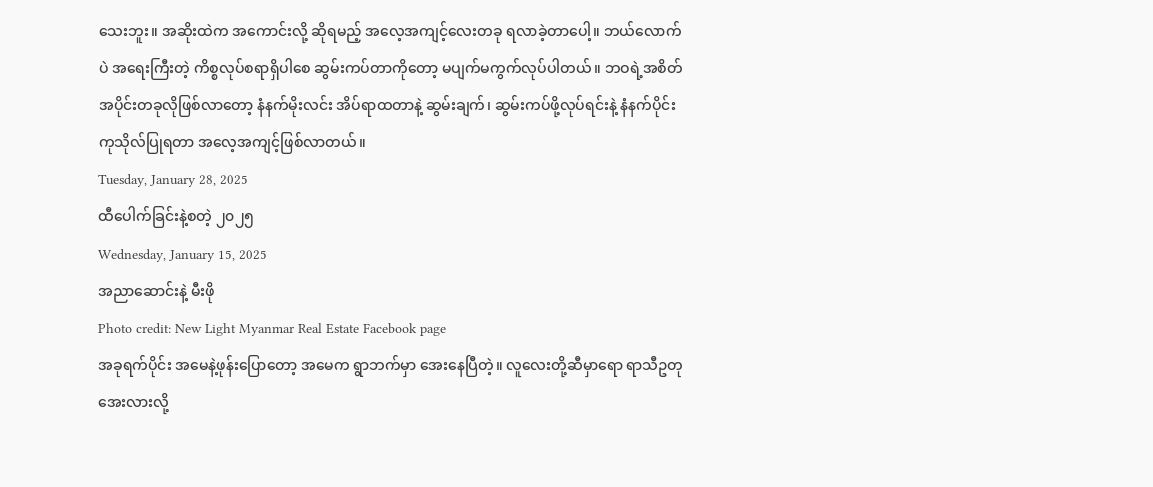သေးဘူး။ အဆိုးထဲက အကောင်းလို့ ဆိုရမည့် အလေ့အကျင့်လေးတခု ရလာခဲ့တာပေါ့။ ဘယ်လောက်ပဲ အရေးကြီးတဲ့ ကိစ္စလုပ်စရာရှိပါစေ ဆွမ်းကပ်တာကိုတော့ မပျက်မကွက်လုပ်ပါတယ်။ ဘဝရဲ့အစိတ်အပိုင်းတခုလိုဖြစ်လာတော့ နံနက်မိုးလင်း အိပ်ရာထတာနဲ့ ဆွမ်းချက်၊ ဆွမ်းကပ်ဖို့လုပ်ရင်းနဲ့ နံနက်ပိုင်းကုသိုလ်ပြုရတာ အလေ့အကျင့်ဖြစ်လာတယ်။
Tuesday, January 28, 2025
ထီပေါက်ခြင်းနဲ့စတဲ့ ၂၀၂၅
Wednesday, January 15, 2025
အညာဆောင်းနဲ့ မီးဖို
Photo credit: New Light Myanmar Real Estate Facebook page
အခုရက်ပိုင်း အမေနဲ့ဖုန်းပြောတော့ အမေက ရွာဘက်မှာ အေးနေပြီတဲ့။ လူလေးတို့ဆီမှာရော ရာသီဥတုအေးလားလို့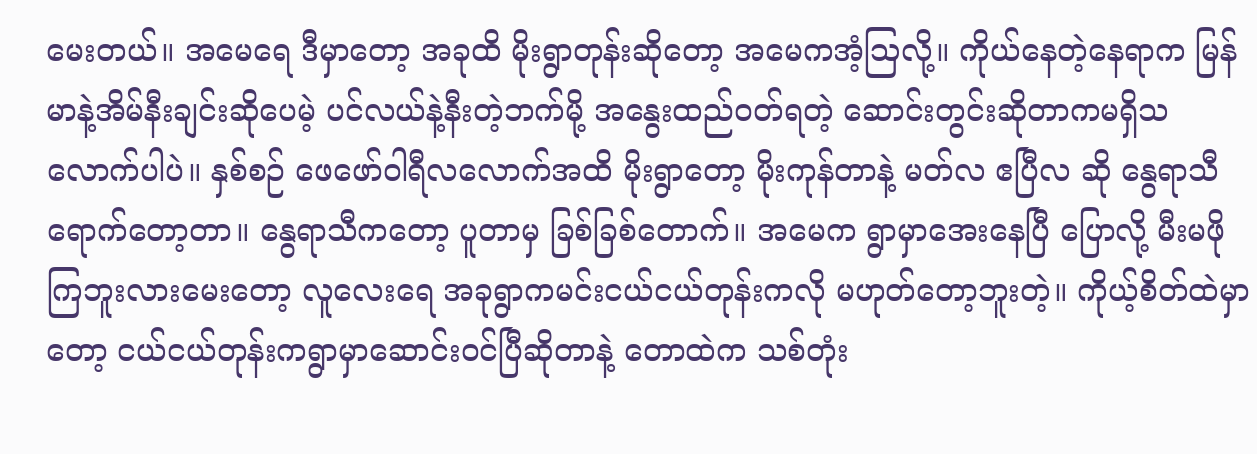မေးတယ်။ အမေရေ ဒီမှာတော့ အခုထိ မိုးရွာတုန်းဆိုတော့ အမေကအံ့ဩလို့။ ကိုယ်နေတဲ့နေရာက မြန်မာနဲ့အိမ်နီးချင်းဆိုပေမဲ့ ပင်လယ်နဲ့နီးတဲ့ဘက်မို့ အနွေးထည်ဝတ်ရတဲ့ ဆောင်းတွင်းဆိုတာကမရှိသလောက်ပါပဲ။ နှစ်စဉ် ဖေဖော်ဝါရီလလောက်အထိ မိုးရွာတော့ မိုးကုန်တာနဲ့ မတ်လ ဧပြီလ ဆို နွေရာသီရောက်တော့တာ။ နွေရာသီကတော့ ပူတာမှ ခြစ်ခြစ်တောက်။ အမေက ရွာမှာအေးနေပြီ ပြောလို့ မီးမဖိုကြဘူးလားမေးတော့ လူလေးရေ အခုရွာကမင်းငယ်ငယ်တုန်းကလို မဟုတ်တော့ဘူးတဲ့။ ကိုယ့်စိတ်ထဲမှာတော့ ငယ်ငယ်တုန်းကရွာမှာဆောင်းဝင်ပြီဆိုတာနဲ့ တောထဲက သစ်တုံး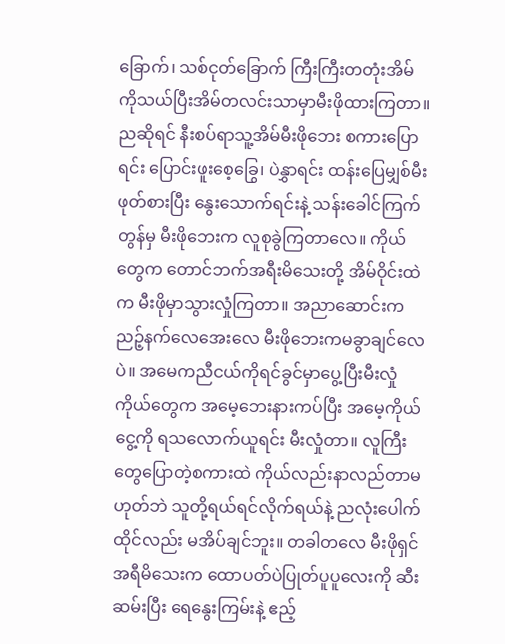ခြောက်၊ သစ်ငုတ်ခြောက် ကြီးကြီးတတုံးအိမ်ကိုသယ်ပြီးအိမ်တလင်းသာမှာမီးဖိုထားကြတာ။ ညဆိုရင် နီးစပ်ရာသူ့အိမ်မီးဖိုဘေး စကားပြောရင်း ပြောင်းဖူးစေ့ခြွေ၊ ပဲနွှာရင်း ထန်းပြေမျှစ်မီးဖုတ်စားပြီး နွေးသောက်ရင်းနဲ့ သန်းခေါင်ကြက်တွန်မှ မီးဖိုဘေးက လူစုခွဲကြတာလေ။ ကိုယ်တွေက တောင်ဘက်အရီးမိသေးတို့ အိမ်ဝိုင်းထဲက မီးဖိုမှာသွားလှုံကြတာ။ အညာဆောင်းက ညဉ့်နက်လေအေးလေ မီးဖိုဘေးကမခွာချင်လေပဲ။ အမေကညီငယ်ကိုရင်ခွင်မှာပွေ့ပြီးမီးလှုံ ကိုယ်တွေက အမေ့ဘေးနားကပ်ပြီး အမေ့ကိုယ်ငွေ့ကို ရသလောက်ယူရင်း မီးလှုံတာ။ လူကြီးတွေပြောတဲ့စကားထဲ ကိုယ်လည်းနာလည်တာမဟုတ်ဘဲ သူတို့ရယ်ရင်လိုက်ရယ်နဲ့ ညလုံးပေါက်ထိုင်လည်း မအိပ်ချင်ဘူး။ တခါတလေ မီးဖိုရှင် အရီမိသေးက ထောပတ်ပဲပြုတ်ပူပူလေးကို ဆီးဆမ်းပြီး ရေနွေးကြမ်းနဲ့ ဧည့်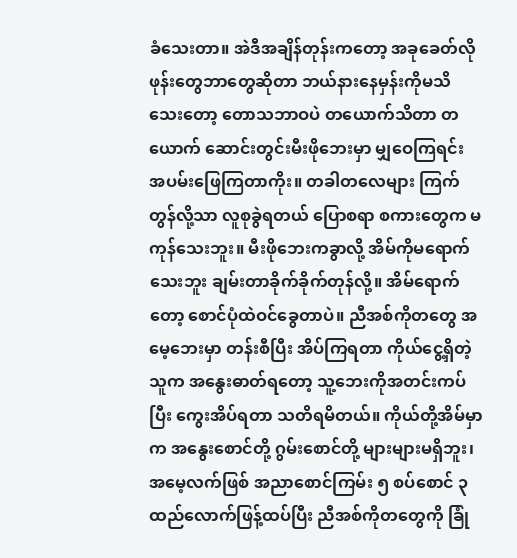ခံသေးတာ။ အဲဒီအချိန်တုန်းကတော့ အခုခေတ်လို ဖုန်းတွေဘာတွေဆိုတာ ဘယ်နားနေမှန်းကိုမသိသေးတော့ တောသဘာဝပဲ တယောက်သိတာ တယောက် ဆောင်းတွင်းမီးဖိုဘေးမှာ မျှဝေကြရင်း အပမ်းဖြေကြတာကိုး။ တခါတလေများ ကြက်တွန်လို့သာ လူစုခွဲရတယ် ပြောစရာ စကားတွေက မကုန်သေးဘူး။ မီးဖိုဘေးကခွာလို့ အိမ်ကိုမရောက်သေးဘူး ချမ်းတာခိုက်ခိုက်တုန်လို့။ အိမ်ရောက်တော့ စောင်ပုံထဲဝင်ခွေတာပဲ။ ညီအစ်ကိုတတွေ အမေ့ဘေးမှာ တန်းစီပြီး အိပ်ကြရတာ ကိုယ်ငွေ့ရှိတဲ့သူက အနွေးဓာတ်ရတော့ သူ့ဘေးကိုအတင်းကပ်ပြီး ကွေးအိပ်ရတာ သတိရမိတယ်။ ကိုယ်တို့အိမ်မှာက အနွေးစောင်တို့ ဂွမ်းစောင်တို့ များများမရှိဘူး၊ အမေ့လက်ဖြစ် အညာစောင်ကြမ်း ၅ စပ်စောင် ၃ ထည်လောက်ဖြန့်ထပ်ပြီး ညီအစ်ကိုတတွေကို ခြုံ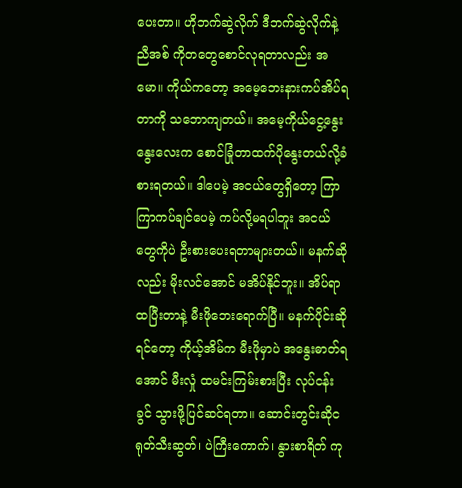ပေးတာ။ ဟိုဘက်ဆွဲလိုက် ဒီဘက်ဆွဲလိုက်နဲ့ ညီအစ် ကိုတတွေစောင်လုရတာလည်း အမော။ ကိုယ်ကတော့ အမေ့ဘေးနားကပ်အိပ်ရတာကို သဘောကျတယ်။ အမေ့ကိုယ်ငွေ့နွေးနွေးလေးက စောင်ခြုံတာထက်ပိုနွေးတယ်လို့ခံစားရတယ်။ ဒါပေမဲ့ အငယ်တွေရှိတော့ ကြာကြာကပ်ချင်ပေမဲ့ ကပ်လို့မရပါဘူး အငယ်တွေကိုပဲ ဦးစားပေးရတာများတယ်။ မနက်ဆိုလည်း မိုးလင်အောင် မအိပ်နိုင်ဘူး။ အိပ်ရာထပြီးတာနဲ့ မီးဖိုဘေးရောက်ပြီ။ မနက်ပိုင်းဆိုရင်တော့ ကိုယ့်အိမ်က မီးဖိုမှာပဲ အနွေးဓာတ်ရအောင် မီးလှုံ ထမင်းကြမ်းစားပြီး လုပ်ငန်းခွင် သွားဖို့ပြင်ဆင်ရတာ။ ဆောင်းတွင်းဆိုငရုတ်သီးဆွတ်၊ ပဲကြီးကောက်၊ နွားစာရိတ် ကု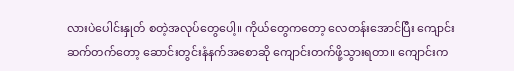လားပဲပေါင်းနှုတ် စတဲ့အလုပ်တွေပေါ့။ ကိုယ်တွေကတော့ လေတန်းအောင်ပြီး ကျောင်းဆက်တက်တော့ ဆောင်းတွင်းနံနက်အစောဆို ကျောင်းတက်ဖို့သွားရတာ။ ကျောင်းက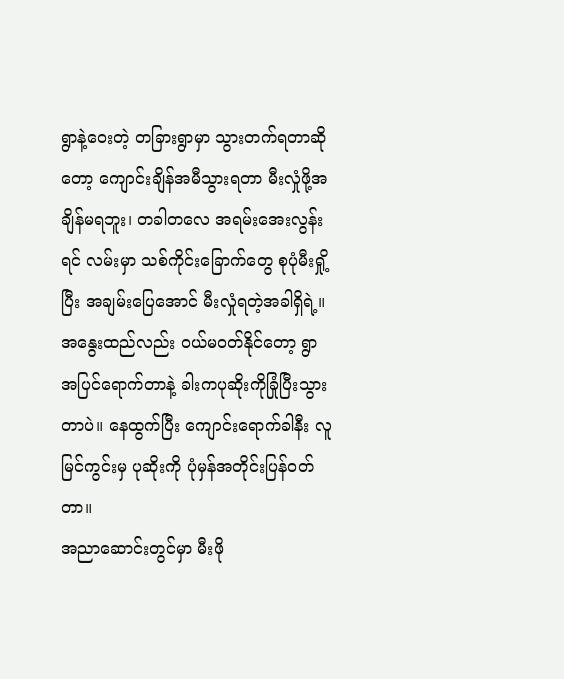ရွာနဲ့ဝေးတဲ့ တခြားရွာမှာ သွားတက်ရတာဆိုတော့ ကျောင်းချိန်အမီသွားရတာ မီးလှုံဖို့အချိန်မရဘူး၊ တခါတလေ အရမ်းအေးလွန်းရင် လမ်းမှာ သစ်ကိုင်းခြောက်တွေ စုပုံမီးရှို့ပြီး အချမ်းပြေအောင် မီးလှုံရတဲ့အခါရှိရဲ့။ အနွေးထည်လည်း ဝယ်မဝတ်နိုင်တော့ ရွာအပြင်ရောက်တာနဲ့ ခါးကပုဆိုးကိုခြုံပြီးသွားတာပဲ။ နေထွက်ပြီး ကျောင်းရောက်ခါနီး လူမြင်ကွင်းမှ ပုဆိုးကို ပုံမှန်အတိုင်းပြန်ဝတ်တာ။
အညာဆောင်းတွင်မှာ မီးဖို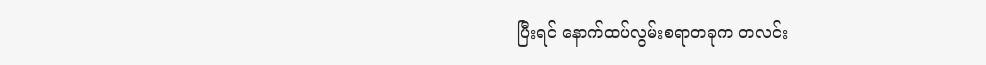ပြီးရင် နောက်ထပ်လွမ်းစရာတခုက တလင်း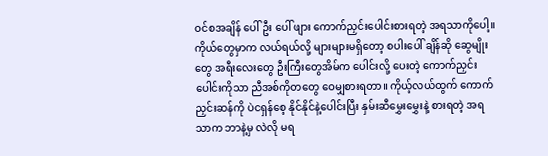ဝင်စအချိန် ပေါ်ဦး ပေါ် ဖျား ကောက်ညှင်းပေါင်းစားရတဲ့ အရသာကိုပေါ့။ ကိုယ်တွေမှာက လယ်ရယ်လို့ များများမရှိတော့ စပါးပေါ် ချိန်ဆို ဆွေမျိုးတွေ အရီးလေးတွေ ဦးကြီးတွေအိမ်က ပေါင်းလို့ ပေးတဲ့ ကောက်ညှင်းပေါင်းကိုသာ ညီအစ်ကိုတတွေ ဝေမျှစားရတာ။ ကိုယ့်လယ်ထွက် ကောက်ညှင်းဆန်ကို ပဲငရှန်စေ့ နိုင်နိုင်နဲ့ပေါင်းပြီး နှမ်းဆီမွှေးမွှေးနဲ့ စားရတဲ့ အရသာက ဘာနဲ့မှ လဲလို မရ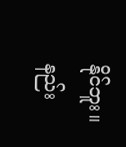နိုင်ဘူး။ နည်း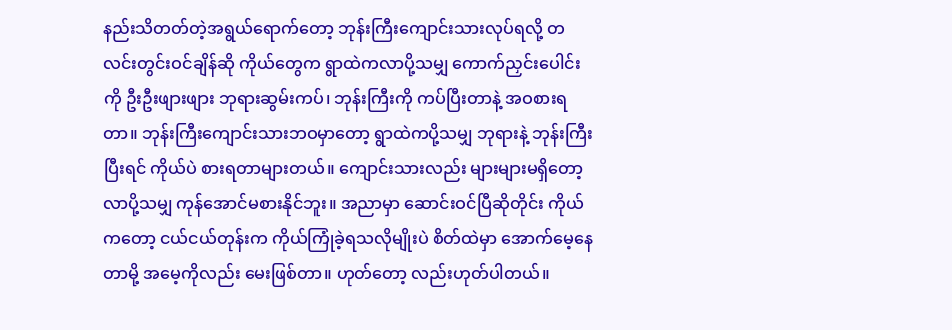နည်းသိတတ်တဲ့အရွယ်ရောက်တော့ ဘုန်းကြီးကျောင်းသားလုပ်ရလို့ တလင်းတွင်းဝင်ချိန်ဆို ကိုယ်တွေက ရွာထဲကလာပို့သမျှ ကောက်ညှင်းပေါင်းကို ဦးဦးဖျားဖျား ဘုရားဆွမ်းကပ်၊ ဘုန်းကြီးကို ကပ်ပြီးတာနဲ့ အဝစားရတာ။ ဘုန်းကြီးကျောင်းသားဘဝမှာတော့ ရွာထဲကပို့သမျှ ဘုရားနဲ့ ဘုန်းကြီးပြီးရင် ကိုယ်ပဲ စားရတာများတယ်။ ကျောင်းသားလည်း များများမရှိတော့ လာပို့သမျှ ကုန်အောင်မစားနိုင်ဘူး။ အညာမှာ ဆောင်းဝင်ပြီဆိုတိုင်း ကိုယ်ကတော့ ငယ်ငယ်တုန်းက ကိုယ်ကြုံခဲ့ရသလိုမျိုးပဲ စိတ်ထဲမှာ အောက်မေ့နေတာမို့ အမေ့ကိုလည်း မေးဖြစ်တာ။ ဟုတ်တော့ လည်းဟုတ်ပါတယ်။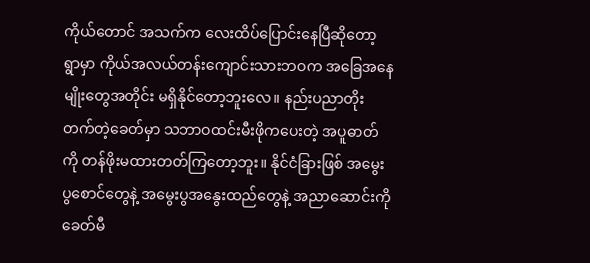ကိုယ်တောင် အသက်က လေးထိပ်ပြောင်းနေပြီဆိုတော့ ရွာမှာ ကိုယ်အလယ်တန်းကျောင်းသားဘဝက အခြေအနေမျိုးတွေအတိုင်း မရှိနိုင်တော့ဘူးလေ။ နည်းပညာတိုးတက်တဲ့ခေတ်မှာ သဘာဝထင်းမီးဖိုကပေးတဲ့ အပူဓာတ်ကို တန်ဖိုးမထားတတ်ကြတော့ဘူး။ နိုင်ငံခြားဖြစ် အမွေးပွစောင်တွေနဲ့ အမွေးပွအနွေးထည်တွေနဲ့ အညာဆောင်းကို ခေတ်မီ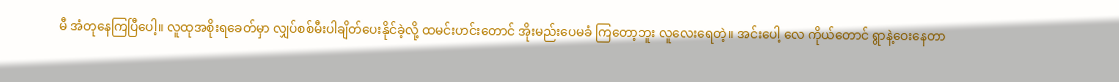မီ အံတုနေကြပြီပေါ့။ လူထုအစိုးရခေတ်မှာ လျှပ်စစ်မီးပါချိတ်ပေးနိုင်ခဲ့လို့ ထမင်းဟင်းတောင် အိုးမည်းပေမခံ ကြတော့ဘူး လူလေးရေတဲ့။ အင်းပေါ့ လေ ကိုယ်တောင် ရွာနဲ့ဝေးနေတာ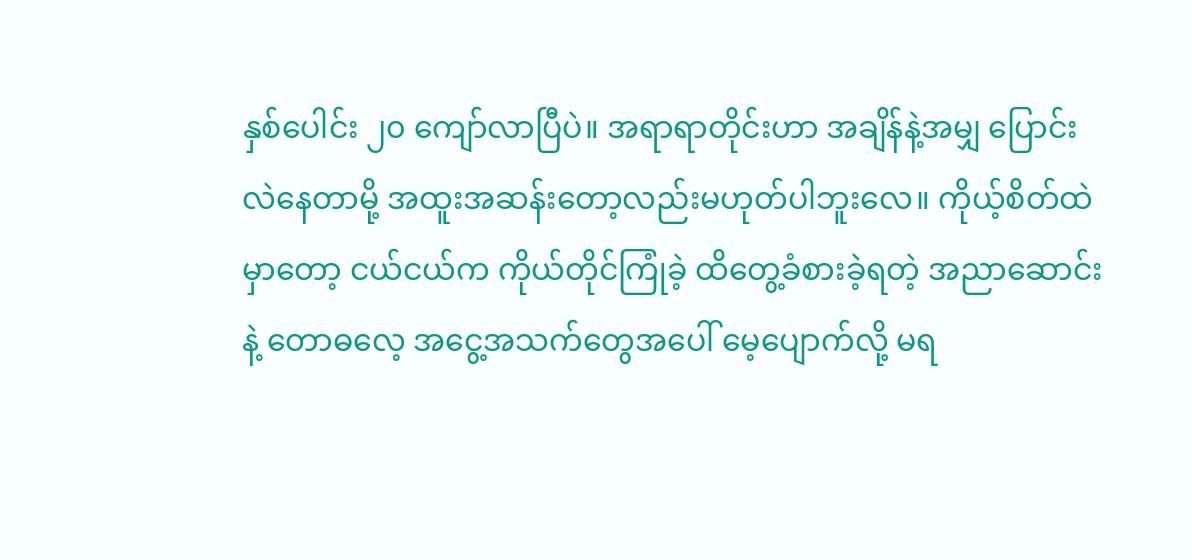နှစ်ပေါင်း ၂၀ ကျော်လာပြီပဲ။ အရာရာတိုင်းဟာ အချိန်နဲ့အမျှ ပြောင်းလဲနေတာမို့ အထူးအဆန်းတော့လည်းမဟုတ်ပါဘူးလေ။ ကိုယ့်စိတ်ထဲမှာတော့ ငယ်ငယ်က ကိုယ်တိုင်ကြုံခဲ့ ထိတွေ့ခံစားခဲ့ရတဲ့ အညာဆောင်းနဲ့ တောဓလေ့ အငွေ့အသက်တွေအပေါ် မေ့ပျောက်လို့ မရ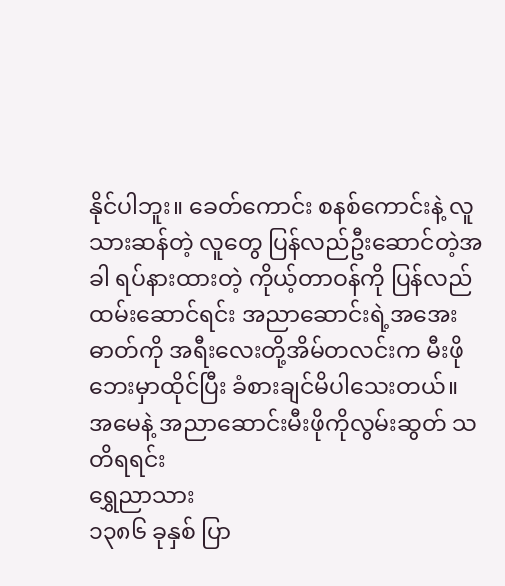နိုင်ပါဘူး။ ခေတ်ကောင်း စနစ်ကောင်းနဲ့ လူသားဆန်တဲ့ လူတွေ ပြန်လည်ဦးဆောင်တဲ့အခါ ရပ်နားထားတဲ့ ကိုယ့်တာဝန်ကို ပြန်လည်ထမ်းဆောင်ရင်း အညာဆောင်းရဲ့အအေးဓာတ်ကို အရီးလေးတို့အိမ်တလင်းက မီးဖိုဘေးမှာထိုင်ပြီး ခံစားချင်မိပါသေးတယ်။
အမေနဲ့ အညာဆောင်းမီးဖိုကိုလွမ်းဆွတ် သတိရရင်း
ရွှေညာသား
၁၃၈၆ ခုနှစ် ပြာ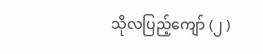သိုလပြည့်ကျော် (၂ )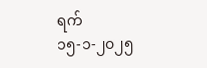ရက်
၁၅-၁-၂၀၂၅